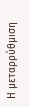Η μεταρρύθμιση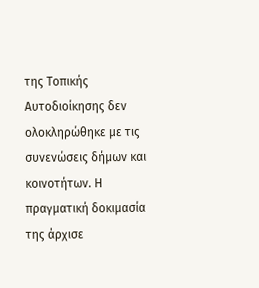της Τοπικής Αυτοδιοίκησης δεν ολοκληρώθηκε με τις συνενώσεις δήμων και κοινοτήτων. Η πραγματική δοκιμασία της άρχισε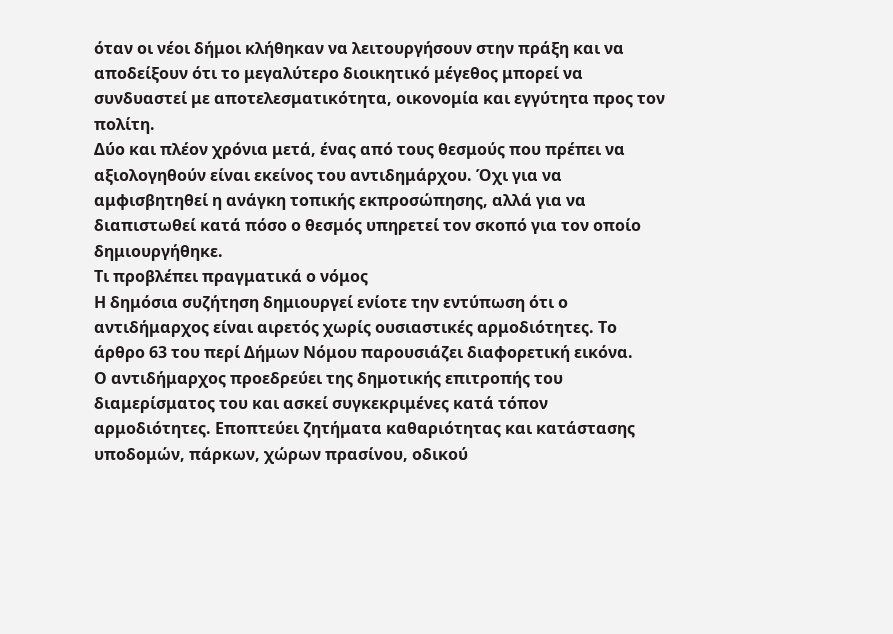όταν οι νέοι δήμοι κλήθηκαν να λειτουργήσουν στην πράξη και να αποδείξουν ότι το μεγαλύτερο διοικητικό μέγεθος μπορεί να συνδυαστεί με αποτελεσματικότητα, οικονομία και εγγύτητα προς τον πολίτη.
Δύο και πλέον χρόνια μετά, ένας από τους θεσμούς που πρέπει να αξιολογηθούν είναι εκείνος του αντιδημάρχου. Όχι για να αμφισβητηθεί η ανάγκη τοπικής εκπροσώπησης, αλλά για να διαπιστωθεί κατά πόσο ο θεσμός υπηρετεί τον σκοπό για τον οποίο δημιουργήθηκε.
Τι προβλέπει πραγματικά ο νόμος
Η δημόσια συζήτηση δημιουργεί ενίοτε την εντύπωση ότι ο αντιδήμαρχος είναι αιρετός χωρίς ουσιαστικές αρμοδιότητες. Το άρθρο 63 του περί Δήμων Νόμου παρουσιάζει διαφορετική εικόνα.
Ο αντιδήμαρχος προεδρεύει της δημοτικής επιτροπής του διαμερίσματος του και ασκεί συγκεκριμένες κατά τόπον αρμοδιότητες. Εποπτεύει ζητήματα καθαριότητας και κατάστασης υποδομών, πάρκων, χώρων πρασίνου, οδικού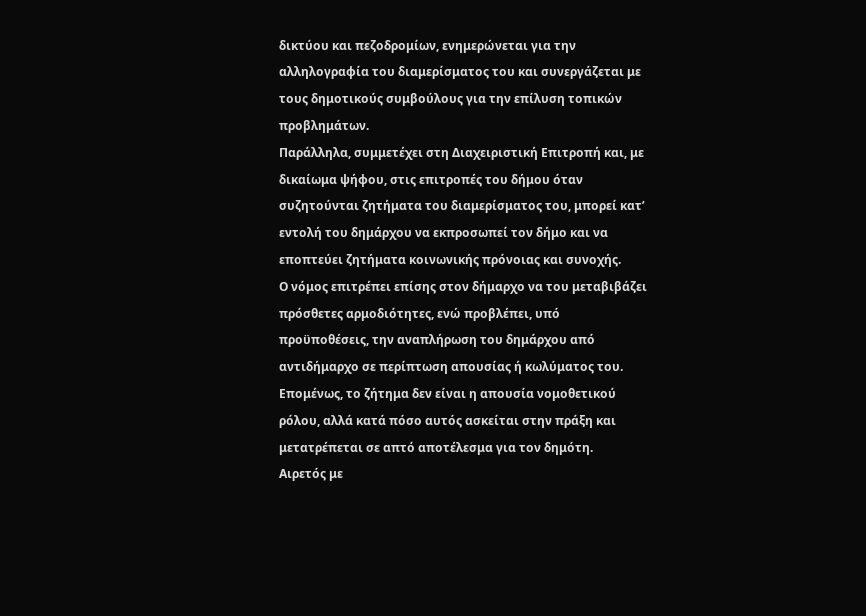δικτύου και πεζοδρομίων, ενημερώνεται για την αλληλογραφία του διαμερίσματος του και συνεργάζεται με τους δημοτικούς συμβούλους για την επίλυση τοπικών προβλημάτων.
Παράλληλα, συμμετέχει στη Διαχειριστική Επιτροπή και, με δικαίωμα ψήφου, στις επιτροπές του δήμου όταν συζητούνται ζητήματα του διαμερίσματος του, μπορεί κατ’ εντολή του δημάρχου να εκπροσωπεί τον δήμο και να εποπτεύει ζητήματα κοινωνικής πρόνοιας και συνοχής.
Ο νόμος επιτρέπει επίσης στον δήμαρχο να του μεταβιβάζει πρόσθετες αρμοδιότητες, ενώ προβλέπει, υπό προϋποθέσεις, την αναπλήρωση του δημάρχου από αντιδήμαρχο σε περίπτωση απουσίας ή κωλύματος του.
Επομένως, το ζήτημα δεν είναι η απουσία νομοθετικού ρόλου, αλλά κατά πόσο αυτός ασκείται στην πράξη και μετατρέπεται σε απτό αποτέλεσμα για τον δημότη.
Αιρετός με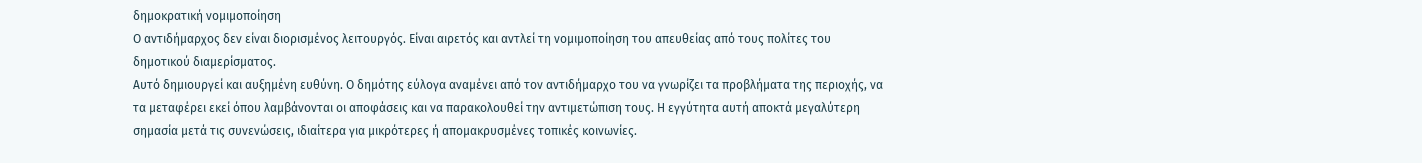δημοκρατική νομιμοποίηση
Ο αντιδήμαρχος δεν είναι διορισμένος λειτουργός. Είναι αιρετός και αντλεί τη νομιμοποίηση του απευθείας από τους πολίτες του δημοτικού διαμερίσματος.
Αυτό δημιουργεί και αυξημένη ευθύνη. Ο δημότης εύλογα αναμένει από τον αντιδήμαρχο του να γνωρίζει τα προβλήματα της περιοχής, να τα μεταφέρει εκεί όπου λαμβάνονται οι αποφάσεις και να παρακολουθεί την αντιμετώπιση τους. Η εγγύτητα αυτή αποκτά μεγαλύτερη σημασία μετά τις συνενώσεις, ιδιαίτερα για μικρότερες ή απομακρυσμένες τοπικές κοινωνίες.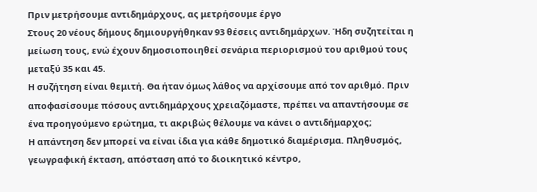Πριν μετρήσουμε αντιδημάρχους, ας μετρήσουμε έργο
Στους 20 νέους δήμους δημιουργήθηκαν 93 θέσεις αντιδημάρχων. Ήδη συζητείται η μείωση τους, ενώ έχουν δημοσιοποιηθεί σενάρια περιορισμού του αριθμού τους μεταξύ 35 και 45.
Η συζήτηση είναι θεμιτή. Θα ήταν όμως λάθος να αρχίσουμε από τον αριθμό. Πριν αποφασίσουμε πόσους αντιδημάρχους χρειαζόμαστε, πρέπει να απαντήσουμε σε ένα προηγούμενο ερώτημα, τι ακριβώς θέλουμε να κάνει ο αντιδήμαρχος;
Η απάντηση δεν μπορεί να είναι ίδια για κάθε δημοτικό διαμέρισμα. Πληθυσμός, γεωγραφική έκταση, απόσταση από το διοικητικό κέντρο,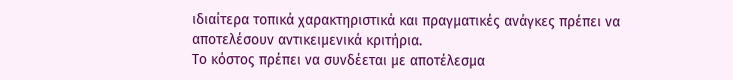ιδιαίτερα τοπικά χαρακτηριστικά και πραγματικές ανάγκες πρέπει να αποτελέσουν αντικειμενικά κριτήρια.
Το κόστος πρέπει να συνδέεται με αποτέλεσμα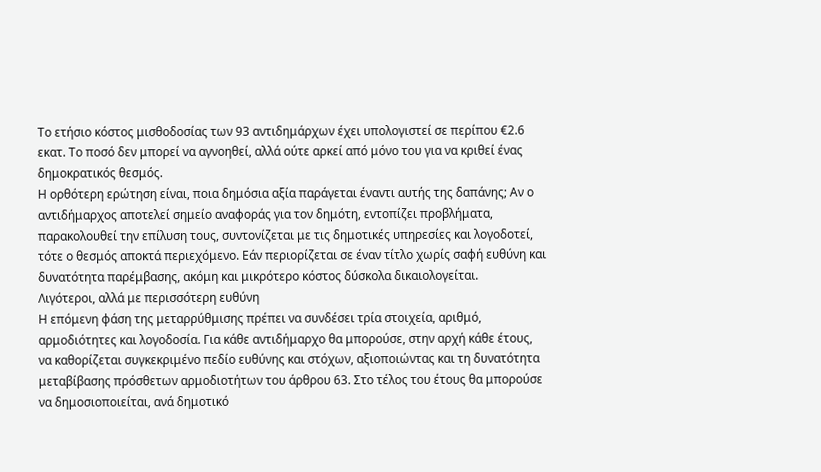Το ετήσιο κόστος μισθοδοσίας των 93 αντιδημάρχων έχει υπολογιστεί σε περίπου €2.6 εκατ. Το ποσό δεν μπορεί να αγνοηθεί, αλλά ούτε αρκεί από μόνο του για να κριθεί ένας δημοκρατικός θεσμός.
Η ορθότερη ερώτηση είναι, ποια δημόσια αξία παράγεται έναντι αυτής της δαπάνης; Αν ο αντιδήμαρχος αποτελεί σημείο αναφοράς για τον δημότη, εντοπίζει προβλήματα, παρακολουθεί την επίλυση τους, συντονίζεται με τις δημοτικές υπηρεσίες και λογοδοτεί, τότε ο θεσμός αποκτά περιεχόμενο. Εάν περιορίζεται σε έναν τίτλο χωρίς σαφή ευθύνη και δυνατότητα παρέμβασης, ακόμη και μικρότερο κόστος δύσκολα δικαιολογείται.
Λιγότεροι, αλλά με περισσότερη ευθύνη
Η επόμενη φάση της μεταρρύθμισης πρέπει να συνδέσει τρία στοιχεία, αριθμό, αρμοδιότητες και λογοδοσία. Για κάθε αντιδήμαρχο θα μπορούσε, στην αρχή κάθε έτους, να καθορίζεται συγκεκριμένο πεδίο ευθύνης και στόχων, αξιοποιώντας και τη δυνατότητα μεταβίβασης πρόσθετων αρμοδιοτήτων του άρθρου 63. Στο τέλος του έτους θα μπορούσε να δημοσιοποιείται, ανά δημοτικό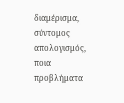διαμέρισμα, σύντομος απολογισμός, ποια προβλήματα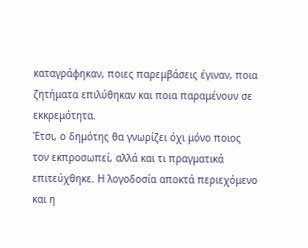καταγράφηκαν, ποιες παρεμβάσεις έγιναν, ποια ζητήματα επιλύθηκαν και ποια παραμένουν σε εκκρεμότητα.
Έτσι, ο δημότης θα γνωρίζει όχι μόνο ποιος τον εκπροσωπεί, αλλά και τι πραγματικά επιτεύχθηκε. Η λογοδοσία αποκτά περιεχόμενο και η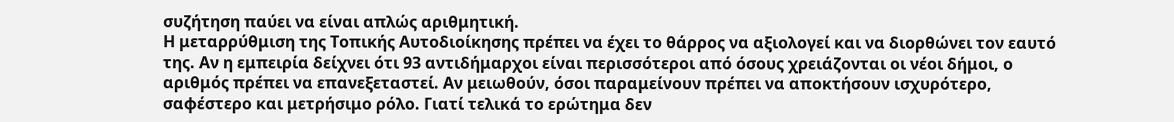συζήτηση παύει να είναι απλώς αριθμητική.
Η μεταρρύθμιση της Τοπικής Αυτοδιοίκησης πρέπει να έχει το θάρρος να αξιολογεί και να διορθώνει τον εαυτό της. Αν η εμπειρία δείχνει ότι 93 αντιδήμαρχοι είναι περισσότεροι από όσους χρειάζονται οι νέοι δήμοι, ο αριθμός πρέπει να επανεξεταστεί. Αν μειωθούν, όσοι παραμείνουν πρέπει να αποκτήσουν ισχυρότερο, σαφέστερο και μετρήσιμο ρόλο. Γιατί τελικά το ερώτημα δεν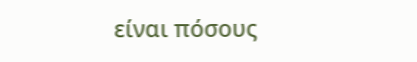είναι πόσους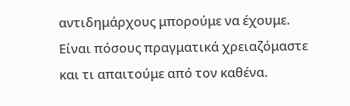αντιδημάρχους μπορούμε να έχουμε. Είναι πόσους πραγματικά χρειαζόμαστε και τι απαιτούμε από τον καθένα.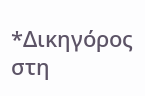*Δικηγόρος στη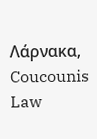Λάρνακα, Coucounis Law